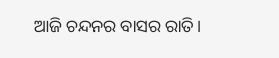ଆଜି ଚନ୍ଦନର ବାସର ରାତି।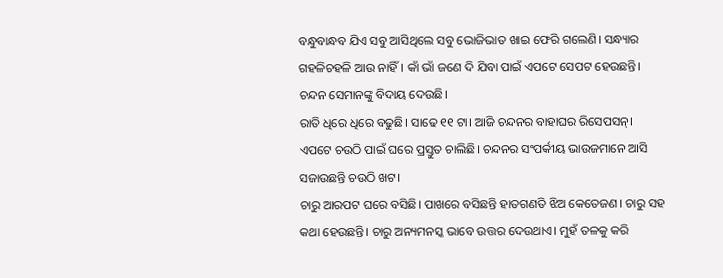ବନ୍ଧୁବାନ୍ଧବ ଯିଏ ସବୁ ଆସିଥିଲେ ସବୁ ଭୋଜିଭାତ ଖାଇ ଫେରି ଗଲେଣି। ସନ୍ଧ୍ୟାର ଗହଳିଚହଳି ଆଉ ନାହିଁ। କାଁ ଭାଁ ଜଣେ ଦି ଯିବା ପାଇଁ ଏପଟେ ସେପଟ ହେଉଛନ୍ତି। ଚନ୍ଦନ ସେମାନଙ୍କୁ ବିଦାୟ ଦେଉଛି।
ରାତି ଧିରେ ଧିରେ ବଢୁଛି। ସାଢେ ୧୧ ଟା। ଆଜି ଚନ୍ଦନର ବାହାଘର ରିସେପସନ୍। ଏପଟେ ଚଉଠି ପାଇଁ ଘରେ ପ୍ରସ୍ତୁତ ଚାଲିଛି। ଚନ୍ଦନର ସଂପର୍କୀୟ ଭାଉଜମାନେ ଆସି ସଜାଉଛନ୍ତି ଚଉଠି ଖଟ।
ଚାରୁ ଆରପଟ ଘରେ ବସିଛି। ପାଖରେ ବସିଛନ୍ତି ହାତଗଣତି ଝିଅ କେତେଜଣ। ଚାରୁ ସହ କଥା ହେଉଛନ୍ତି। ଚାରୁ ଅନ୍ୟମନସ୍କ ଭାବେ ଉତ୍ତର ଦେଉଥାଏ। ମୁହଁ ତଳକୁ କରି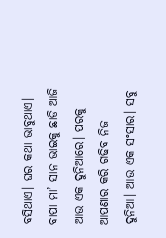ବସିଥାଏ। ଘର କଥା ଭାବୁଥାଏ। ବାପା ମା’ ସାନ ଭାଇକୁ ଛାଡି ଆଜି ଆଉ ଏକ ଦୁନିଆରେ। ପରକୁ ଆପଣାର କରି ଗଢିବ ନିଜ ଦୁନିଆ। ଆଉ ଏକ ସଂସାର। ସବୁ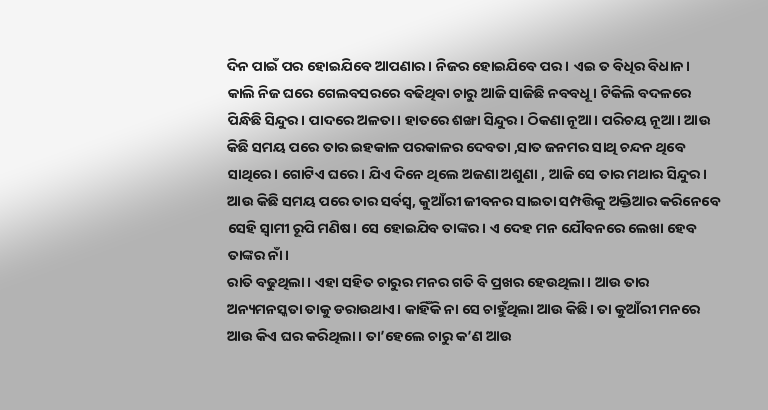ଦିନ ପାଇଁ ପର ହୋଇଯିବେ ଆପଣାର। ନିଜର ହୋଇଯିବେ ପର। ଏଇ ତ ବିଧିର ବିଧାନ।
କାଲି ନିଜ ଘରେ ଗେଲବସରରେ ବଢିଥିବା ଚାରୁ ଆଜି ସାଜିଛି ନବବଧୂ। ଟିକିଲି ବଦଳରେ ପିନ୍ଧିଛି ସିନ୍ଦୁର। ପାଦରେ ଅଳତା। ହାତରେ ଶଙ୍ଖା ସିନ୍ଦୁର। ଠିକଣା ନୂଆ। ପରିଚୟ ନୂଆ। ଆଉ କିଛି ସମୟ ପରେ ତାର ଇହକାଳ ପରକାଳର ଦେବତା ,ସାତ ଜନମର ସାଥି ଚନ୍ଦନ ଥିବେ ସାଥିରେ। ଗୋଟିଏ ଘରେ। ଯିଏ ଦିନେ ଥିଲେ ଅଜଣା ଅଶୁଣା , ଆଜି ସେ ତାର ମଥାର ସିନ୍ଦୁର। ଆଉ କିଛି ସମୟ ପରେ ତାର ସର୍ବସ୍ୱ, କୁଆଁରୀ ଜୀବନର ସାଇତା ସମ୍ପତ୍ତିକୁ ଅକ୍ତିଆର କରିନେବେ ସେହି ସ୍ୱାମୀ ରୂପି ମଣିଷ। ସେ ହୋଇଯିବ ତାଙ୍କର। ଏ ଦେହ ମନ ଯୌବନରେ ଲେଖା ହେବ ତାଙ୍କର ନାଁ।
ରାତି ବଢୁଥିଲା। ଏହା ସହିତ ଚାରୁର ମନର ଗତି ବି ପ୍ରଖର ହେଉଥିଲା। ଆଉ ତାର ଅନ୍ୟମନସ୍କତା ତାକୁ ଡରାଉଥାଏ। କାହିଁକି ନା ସେ ଚାହୁଁଥିଲା ଆଉ କିଛି। ତା କୁଆଁରୀ ମନରେ ଆଉ କିଏ ଘର କରିଥିଲା। ତା’ହେଲେ ଚାରୁ କ’ଣ ଆଉ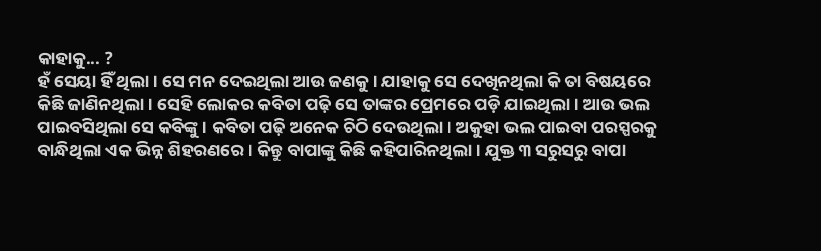କାହାକୁ... ?
ହଁ ସେୟା ହିଁ ଥିଲା। ସେ ମନ ଦେଇଥିଲା ଆଉ ଜଣକୁ। ଯାହାକୁ ସେ ଦେଖିନଥିଲା କି ତା ବିଷୟରେ କିଛି ଜାଣିନଥିଲା। ସେହି ଲୋକର କବିତା ପଢ଼ି ସେ ତାଙ୍କର ପ୍ରେମରେ ପଡ଼ି ଯାଇଥିଲା। ଆଉ ଭଲ ପାଇବସିଥିଲା ସେ କବିଙ୍କୁ। କବିତା ପଢ଼ି ଅନେକ ଚିଠି ଦେଉଥିଲା। ଅକୁହା ଭଲ ପାଇବା ପରସ୍ପରକୁ ବାନ୍ଧିଥିଲା ଏକ ଭିନ୍ନ ଶିହରଣରେ। କିନ୍ତୁ ବାପାଙ୍କୁ କିଛି କହିପାରିନଥିଲା। ଯୁକ୍ତ ୩ ସରୁସରୁ ବାପା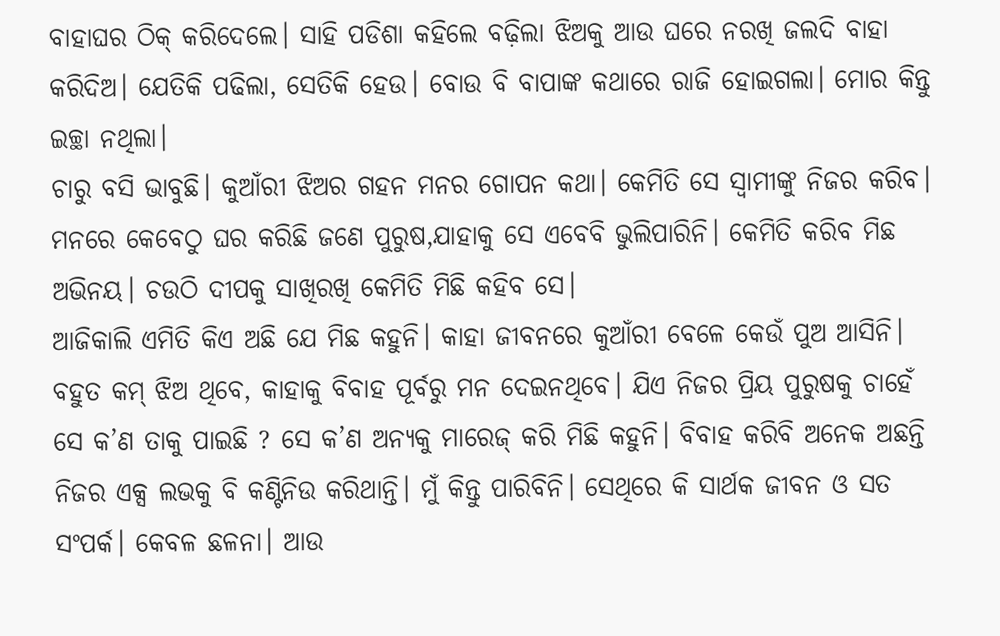ବାହାଘର ଠିକ୍ କରିଦେଲେ। ସାହି ପଡିଶା କହିଲେ ବଢ଼ିଲା ଝିଅକୁ ଆଉ ଘରେ ନରଖି ଜଲଦି ବାହା କରିଦିଅ। ଯେତିକି ପଢିଲା, ସେତିକି ହେଉ। ବୋଉ ବି ବାପାଙ୍କ କଥାରେ ରାଜି ହୋଇଗଲା। ମୋର କିନ୍ତୁ ଇଚ୍ଛା ନଥିଲା।
ଚାରୁ ବସି ଭାବୁଛି। କୁଆଁରୀ ଝିଅର ଗହନ ମନର ଗୋପନ କଥା। କେମିତି ସେ ସ୍ୱାମୀଙ୍କୁ ନିଜର କରିବ। ମନରେ କେବେଠୁ ଘର କରିଛି ଜଣେ ପୁରୁଷ,ଯାହାକୁ ସେ ଏବେବି ଭୁଲିପାରିନି। କେମିତି କରିବ ମିଛ ଅଭିନୟ। ଚଉଠି ଦୀପକୁ ସାଖିରଖି କେମିତି ମିଛି କହିବ ସେ।
ଆଜିକାଲି ଏମିତି କିଏ ଅଛି ଯେ ମିଛ କହୁନି। କାହା ଜୀବନରେ କୁଆଁରୀ ବେଳେ କେଉଁ ପୁଅ ଆସିନି। ବହୁତ କମ୍ ଝିଅ ଥିବେ, କାହାକୁ ବିବାହ ପୂର୍ବରୁ ମନ ଦେଇନଥିବେ। ଯିଏ ନିଜର ପ୍ରିୟ ପୁରୁଷକୁ ଚାହେଁ ସେ କ’ଣ ତାକୁ ପାଇଛି ? ସେ କ’ଣ ଅନ୍ୟକୁ ମାରେଜ୍ କରି ମିଛି କହୁନି। ବିବାହ କରିବି ଅନେକ ଅଛନ୍ତି ନିଜର ଏକ୍ସ ଲଭକୁ ବି କଣ୍ଟିନିଉ କରିଥାନ୍ତି। ମୁଁ କିନ୍ତୁ ପାରିବିନି। ସେଥିରେ କି ସାର୍ଥକ ଜୀବନ ଓ ସତ ସଂପର୍କ। କେବଳ ଛଳନା। ଆଉ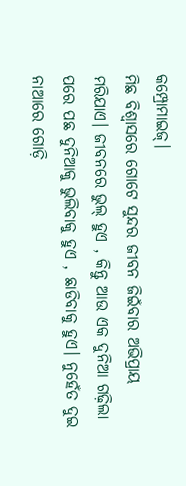କମ୍ପ୍ରୋମାଇଜ୍।
ମିଛ ବିଶ୍ୱାସରେ ଗୋଟେ ସୁନ୍ଦର ଜୀବନ ଜିଇଁବାର ଅଭିପ୍ରାୟ ମରିଯାଏ। ଜୀବନରେ ଭୁଲ୍ ହୁଏ , କିନ୍ତୁ ଆଉ ଏକ ଦୁନିଆ ଗଢ଼ିଲା ପରେ ପଛ ଦୁନିଆକୁ ଭୁଲିବାକୁ ହୁଏ , ଛାଡିବାକୁ ହୁଏ। ନୁହେଁତ ଦୁଇ ନାଆରେ ଗୋଡ଼ି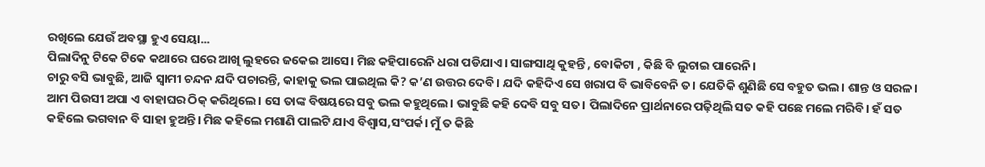ରଖିଲେ ଯେଉଁ ଅବସ୍ଥା ହୁଏ ସେୟା...
ପିଲାଦିନୁ ଟିକେ ଟିକେ କଥାରେ ଘରେ ଆଖି ଲୁହରେ ଜକେଇ ଆସେ। ମିଛ କହିପାରେନି ଧରା ପଡିଯାଏ। ସାଙ୍ଗସାଥି କୁହନ୍ତି , ବୋକିଟା , କିଛି ବି ଲୁଚାଇ ପାରେନି।
ଚାରୁ ବସି ଭାବୁଛି, ଆଜି ସ୍ୱାମୀ ଚନ୍ଦନ ଯଦି ପଚାରନ୍ତି, କାହାକୁ ଭଲ ପାଇଥିଲ କି? କ’ଣ ଉତ୍ତର ଦେବି। ଯଦି କହିଦିଏ ସେ ଖରାପ ବି ଭାବିବେନି ତ। ଯେତିକି ଶୁଣିଛି ସେ ବହୁତ ଭଲ। ଶାନ୍ତ ଓ ସରଳ। ଆମ ପିଉସୀ ଅପା ଏ ବାହାଘର ଠିକ୍ କରିଥିଲେ। ସେ ତାଙ୍କ ବିଷୟରେ ସବୁ ଭଲ କହୁଥିଲେ। ଭାବୁଛି କହି ଦେବି ସବୁ ସତ। ପିଲାଦିନେ ପ୍ରାର୍ଥନାରେ ପଢ଼ିଥିଲି ସତ କହି ପଛେ ମଲେ ମରିବି। ହଁ ସତ କହିଲେ ଭଗବାନ ବି ସାହା ହୁଅନ୍ତି। ମିଛ କହିଲେ ମଶାଣି ପାଲଟି ଯାଏ ବିଶ୍ୱାସ,ସଂପର୍କ। ମୁଁ ତ କିଛି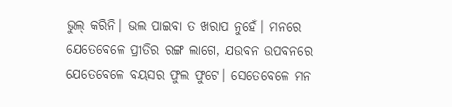ଭୁଲ୍ କରିନି। ଭଲ ପାଇବା ତ ଖରାପ ନୁହେଁ। ମନରେ ଯେତେବେଳେ ପ୍ରୀତିର ରଙ୍ଗ ଲାଗେ, ଯଉବନ ଉପବନରେ ଯେତେବେଳେ ବୟସର ଫୁଲ ଫୁଟେ। ସେତେବେଳେ ମନ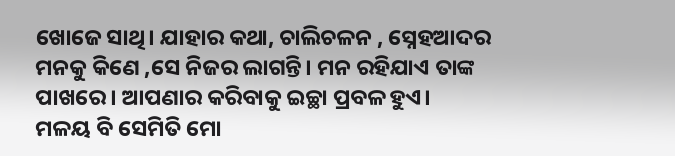ଖୋଜେ ସାଥି। ଯାହାର କଥା, ଚାଲିଚଳନ , ସ୍ନେହଆଦର ମନକୁ କିଣେ ,ସେ ନିଜର ଲାଗନ୍ତି। ମନ ରହିଯାଏ ତାଙ୍କ ପାଖରେ। ଆପଣାର କରିବାକୁ ଇଚ୍ଛା ପ୍ରବଳ ହୁଏ।
ମଳୟ ବି ସେମିତି ମୋ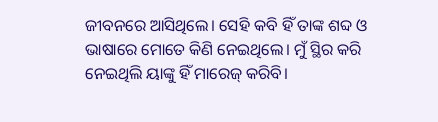ଜୀବନରେ ଆସିଥିଲେ। ସେହି କବି ହିଁ ତାଙ୍କ ଶବ୍ଦ ଓ ଭାଷାରେ ମୋତେ କିଣି ନେଇଥିଲେ। ମୁଁ ସ୍ଥିର କରି ନେଇଥିଲି ୟାଙ୍କୁ ହିଁ ମାରେଜ୍ କରିବି।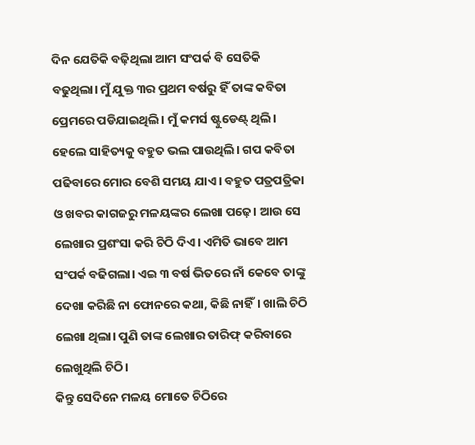ଦିନ ଯେତିକି ବଢ଼ିଥିଲା ଆମ ସଂପର୍କ ବି ସେତିକି ବଢୁଥିଲା। ମୁଁ ଯୁକ୍ତ ୩ର ପ୍ରଥମ ବର୍ଷରୁ ହିଁ ତାଙ୍କ କବିତା ପ୍ରେମରେ ପଡିଯାଇଥିଲି। ମୁଁ କମର୍ସ ଷ୍ଟୁଡେଣ୍ଟ୍ ଥିଲି। ହେଲେ ସାହିତ୍ୟକୁ ବହୁତ ଭଲ ପାଉଥିଲି। ଗପ କବିତା ପଢିବାରେ ମୋର ବେଶି ସମୟ ଯାଏ। ବହୁତ ପତ୍ରପତ୍ରିକା ଓ ଖବର କାଗଜରୁ ମଳୟଙ୍କର ଲେଖା ପଢ଼େ। ଆଉ ସେ ଲେଖାର ପ୍ରଶଂସା କରି ଚିଠି ଦିଏ। ଏମିତି ଭାବେ ଆମ ସଂପର୍କ ବଢିଗଲା। ଏଇ ୩ ବର୍ଷ ଭିତରେ ନାଁ କେବେ ତାଙ୍କୁ ଦେଖା କରିଛି ନା ଫୋନରେ କଥା, କିଛି ନାହିଁ। ଖାଲି ଚିଠି ଲେଖା ଥିଲା। ପୁଣି ତାଙ୍କ ଲେଖାର ତାରିଫ୍ କରିବାରେ ଲେଖୁଥିଲି ଚିଠି।
କିନ୍ତୁ ସେଦିନେ ମଳୟ ମୋତେ ଚିଠିରେ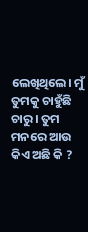ଲେଖିଥିଲେ। ମୁଁ ତୁମକୁ ଚାହୁଁଛି ଚାରୁ। ତୁମ ମନରେ ଆଉ କିଏ ଅଛି କି ?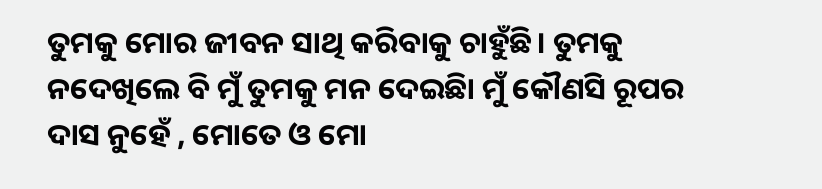ତୁମକୁ ମୋର ଜୀବନ ସାଥି କରିବାକୁ ଚାହୁଁଛି। ତୁମକୁ ନଦେଖିଲେ ବି ମୁଁ ତୁମକୁ ମନ ଦେଇଛିା ମୁଁ କୌଣସି ରୂପର ଦାସ ନୁହେଁ , ମୋତେ ଓ ମୋ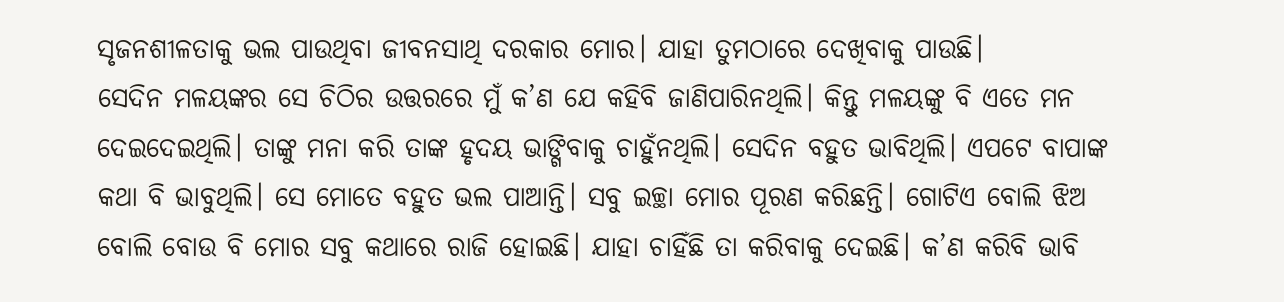ସୃଜନଶୀଳତାକୁ ଭଲ ପାଉଥିବା ଜୀବନସାଥି ଦରକାର ମୋର। ଯାହା ତୁମଠାରେ ଦେଖିବାକୁ ପାଉଛି।
ସେଦିନ ମଳୟଙ୍କର ସେ ଚିଠିର ଉତ୍ତରରେ ମୁଁ କ’ଣ ଯେ କହିବି ଜାଣିପାରିନଥିଲି। କିନ୍ତୁ ମଳୟଙ୍କୁ ବି ଏତେ ମନ ଦେଇଦେଇଥିଲି। ତାଙ୍କୁ ମନା କରି ତାଙ୍କ ହୃଦୟ ଭାଙ୍ଗିବାକୁ ଚାହୁଁନଥିଲି। ସେଦିନ ବହୁତ ଭାବିଥିଲି। ଏପଟେ ବାପାଙ୍କ କଥା ବି ଭାବୁଥିଲି। ସେ ମୋତେ ବହୁତ ଭଲ ପାଆନ୍ତି। ସବୁ ଇଚ୍ଛା ମୋର ପୂରଣ କରିଛନ୍ତି। ଗୋଟିଏ ବୋଲି ଝିଅ ବୋଲି ବୋଉ ବି ମୋର ସବୁ କଥାରେ ରାଜି ହୋଇଛି। ଯାହା ଚାହିଁଛି ତା କରିବାକୁ ଦେଇଛି। କ’ଣ କରିବି ଭାବି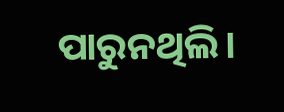ପାରୁନଥିଲି।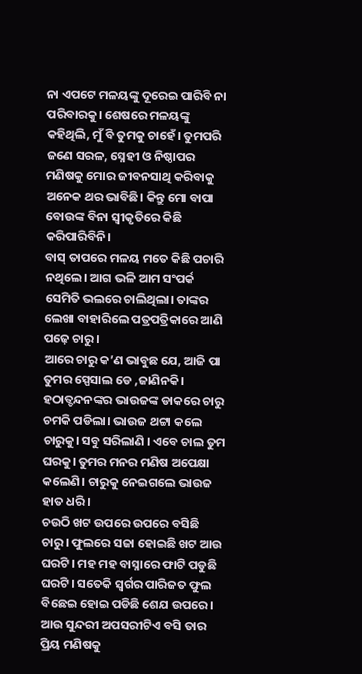ନା ଏପଟେ ମଳୟଙ୍କୁ ଦୂରେଇ ପାରିବି ନା ପରିବାରକୁ। ଶେଷରେ ମଳୟଙ୍କୁ କହିଥିଲି, ମୁଁ ବି ତୁମକୁ ଚାହେଁ। ତୁମପରି ଜଣେ ସରଳ, ସ୍ନେହୀ ଓ ନିଷ୍ଠାପର ମଣିଷକୁ ମୋର ଜୀବନସାଥି କରିବାକୁ ଅନେକ ଥର ଭାବିଛି। କିନ୍ତୁ ମୋ ବାପା ବୋଉଙ୍କ ବିନା ସ୍ୱୀକୃତିରେ କିଛି କରିପାରିବିନି।
ବାସ୍ ତାପରେ ମଳୟ ମତେ କିଛି ପଚାରି ନଥିଲେ। ଆଗ ଭଳି ଆମ ସଂପର୍କ ସେମିତି ଭଲରେ ଚାଲିଥିଲା। ତାଙ୍କର ଲେଖା ବାହାରିଲେ ପତ୍ରପତ୍ରିକାରେ ଆଣି ପଢ଼େ ଚାରୁ।
ଆରେ ଚାରୁ କ’ଣ ଭାବୁଛ ଯେ, ଆଜି ପା ତୁମର ସ୍ପେସାଲ ଡେ ,ଜାଣିନକି। ହଠାତ୍ଚନ୍ଦନଙ୍କର ଭାଉଜଙ୍କ ଡାକରେ ଚାରୁ ଚମକି ପଡିଲା। ଭାଉଜ ଥଟ୍ଟା କଲେ ଚାରୁକୁ। ସବୁ ସରିଲାଣି । ଏବେ ଚାଲ ତୁମ ଘରକୁ। ତୁମର ମନର ମଣିଷ ଅପେକ୍ଷା କଲେଣି। ଚାରୁକୁ ନେଇଗଲେ ଭାଉଜ ହାତ ଧରି।
ଚଉଠି ଖଟ ଉପରେ ଉପରେ ବସିଛି ଚାରୁ। ଫୁଲରେ ସଜା ହୋଇଛି ଖଟ ଆଉ ଘରଟି। ମହ ମହ ବାସ୍ନାରେ ଫାଟି ପଡୁଛି ଘରଟି। ସତେକି ସ୍ୱର୍ଗର ପାରିଜତ ଫୁଲ ବିଛେଇ ହୋଇ ପଡିଛି ଶେଯ ଉପରେ। ଆଉ ସୁନ୍ଦରୀ ଅପସରୀଟିଏ ବସି ତାର ପ୍ରିୟ ମଣିଷକୁ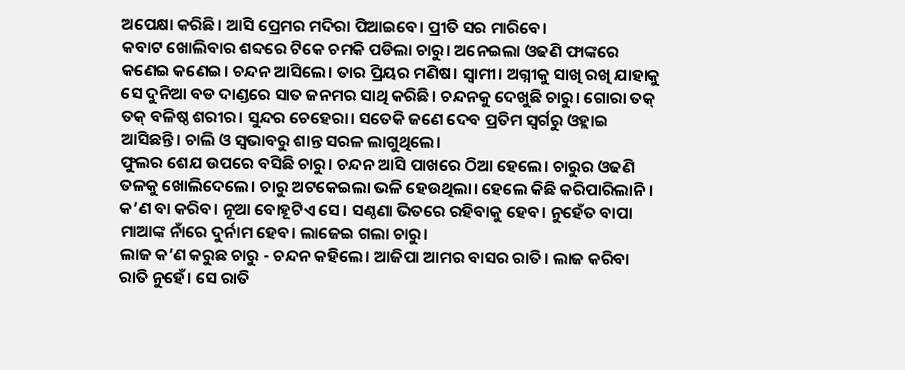ଅପେକ୍ଷା କରିଛି। ଆସି ପ୍ରେମର ମଦିରା ପିଆଇବେ। ପ୍ରୀତି ସର ମାରିବେ।
କବାଟ ଖୋଲିବାର ଶବ୍ଦରେ ଟିକେ ଚମକି ପଡିଲା ଚାରୁ। ଅନେଇଲା ଓଢଣି ଫାଙ୍କରେ କଣେଇ କଣେଇ। ଚନ୍ଦନ ଆସିଲେ। ତାର ପ୍ରିୟର ମଣିଷ। ସ୍ୱାମୀ। ଅଗ୍ନୀକୁ ସାଖି ରଖି ଯାହାକୁ ସେ ଦୁନିଆ ବଡ ଦାଣ୍ଡରେ ସାତ ଜନମର ସାଥି କରିଛି। ଚନ୍ଦନକୁ ଦେଖୁଛି ଚାରୁ। ଗୋରା ତକ୍ ତକ୍ ବଳିଷ୍ଠ ଶରୀର। ସୁନ୍ଦର ଚେହେରା। ସତେକି ଜଣେ ଦେବ ପ୍ରତିମ ସ୍ୱର୍ଗରୁ ଓହ୍ଲାଇ ଆସିଛନ୍ତି। ଚାଲି ଓ ସ୍ୱଭାବରୁ ଶାନ୍ତ ସରଳ ଲାଗୁଥିଲେ।
ଫୁଲର ଶେଯ ଉପରେ ବସିଛି ଚାରୁ। ଚନ୍ଦନ ଆସି ପାଖରେ ଠିଆ ହେଲେ। ଚାରୁର ଓଢଣି ତଳକୁ ଖୋଲିଦେଲେ। ଚାରୁ ଅଟକେଇଲା ଭଳି ହେଉଥିଲା। ହେଲେ କିଛି କରିପାରିଲାନି। କ’ଣ ବା କରିବ। ନୂଆ ବୋହୂଟିଏ ସେ। ସଣ୍ଠଣା ଭିତରେ ରହିବାକୁ ହେବ। ନୁହେଁତ ବାପା ମାଆଙ୍କ ନାଁରେ ଦୁର୍ନାମ ହେବ। ଲାଜେଇ ଗଲା ଚାରୁ।
ଲାଜ କ’ଣ କରୁଛ ଚାରୁ - ଚନ୍ଦନ କହିଲେ। ଆଜିପା ଆମର ବାସର ରାତି। ଲାଜ କରିବା ରାତି ନୁହେଁ। ସେ ରାତି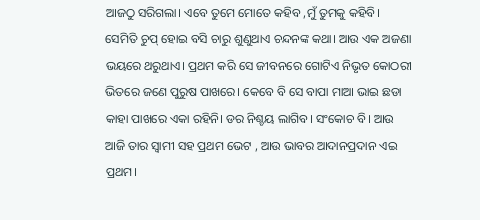ଆଜଠୁ ସରିଗଲା। ଏବେ ତୁମେ ମୋତେ କହିବ ,ମୁଁ ତୁମକୁ କହିବି।
ସେମିତି ଚୁପ୍ ହୋଇ ବସି ଚାରୁ ଶୁଣୁଥାଏ ଚନ୍ଦନଙ୍କ କଥା। ଆଉ ଏକ ଅଜଣା ଭୟରେ ଥରୁଥାଏ। ପ୍ରଥମ କରି ସେ ଜୀବନରେ ଗୋଟିଏ ନିଭୃତ କୋଠରୀ ଭିତରେ ଜଣେ ପୁରୁଷ ପାଖରେ। କେବେ ବି ସେ ବାପା ମାଆ ଭାଇ ଛଡା କାହା ପାଖରେ ଏକା ରହିନି। ଡର ନିଶ୍ଚୟ ଲାଗିବ। ସଂକୋଚ ବି। ଆଉ ଆଜି ତାର ସ୍ୱାମୀ ସହ ପ୍ରଥମ ଭେଟ , ଆଉ ଭାବର ଆଦାନପ୍ରଦାନ ଏଇ ପ୍ରଥମ।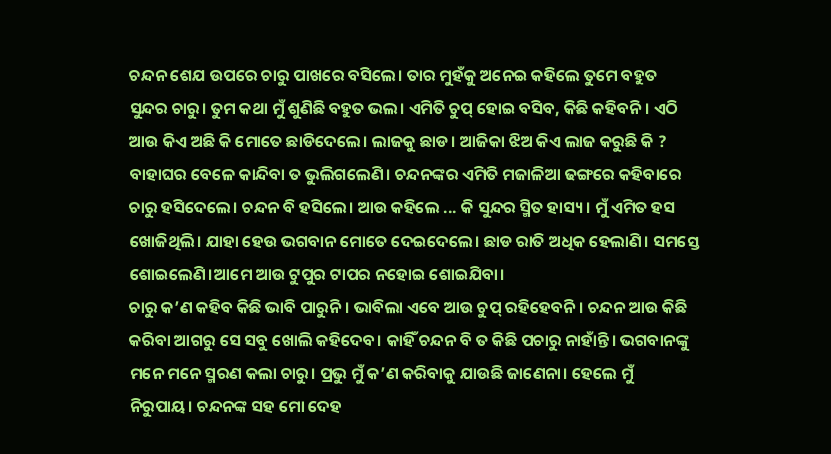ଚନ୍ଦନ ଶେଯ ଉପରେ ଚାରୁ ପାଖରେ ବସିଲେ। ତାର ମୁହଁକୁ ଅନେଇ କହିଲେ ତୁମେ ବହୁତ ସୁନ୍ଦର ଚାରୁ। ତୁମ କଥା ମୁଁ ଶୁଣିଛି ବହୁତ ଭଲ। ଏମିତି ଚୁପ୍ ହୋଇ ବସିବ, କିଛି କହିବନି। ଏଠି ଆଉ କିଏ ଅଛି କି ମୋତେ ଛାଡିଦେଲେ। ଲାଜକୁ ଛାଡ। ଆଜିକା ଝିଅ କିଏ ଲାଜ କରୁଛି କି ? ବାହାଘର ବେଳେ କାନ୍ଦିବା ତ ଭୁଲିଗଲେଣି। ଚନ୍ଦନଙ୍କର ଏମିତି ମଜାଳିଆ ଢଙ୍ଗରେ କହିବାରେ ଚାରୁ ହସିଦେଲେ। ଚନ୍ଦନ ବି ହସିଲେ। ଆଉ କହିଲେ ... କି ସୁନ୍ଦର ସ୍ମିତ ହାସ୍ୟ। ମୁଁ ଏମିତ ହସ ଖୋଜିଥିଲି। ଯାହା ହେଉ ଭଗବାନ ମୋତେ ଦେଇଦେଲେ। ଛାଡ ରାତି ଅଧିକ ହେଲାଣି। ସମସ୍ତେ ଶୋଇଲେଣି।ଆମେ ଆଉ ଟୁପୁର ଟାପର ନହୋଇ ଶୋଇଯିବା।
ଚାରୁ କ’ଣ କହିବ କିଛି ଭାବି ପାରୁନି। ଭାବିଲା ଏବେ ଆଉ ଚୁପ୍ ରହିହେବନି। ଚନ୍ଦନ ଆଉ କିଛି କରିବା ଆଗରୁ ସେ ସବୁ ଖୋଲି କହିଦେବ। କାହିଁ ଚନ୍ଦନ ବି ତ କିଛି ପଚାରୁ ନାହାଁନ୍ତି। ଭଗବାନଙ୍କୁ ମନେ ମନେ ସ୍ମରଣ କଲା ଚାରୁ। ପ୍ରଭୁ ମୁଁ କ’ଣ କରିବାକୁ ଯାଉଛି ଜାଣେନା। ହେଲେ ମୁଁ ନିରୁପାୟ। ଚନ୍ଦନଙ୍କ ସହ ମୋ ଦେହ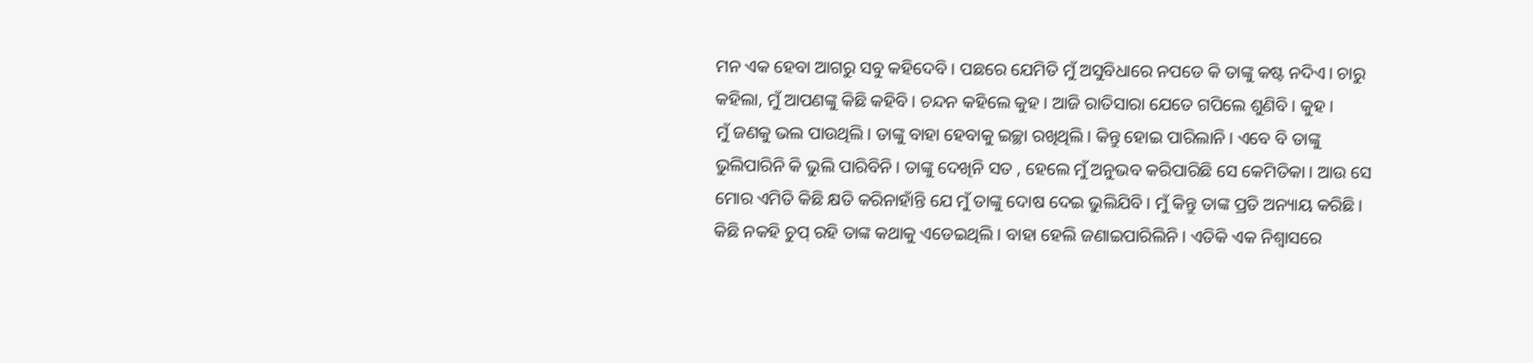ମନ ଏକ ହେବା ଆଗରୁ ସବୁ କହିଦେବି। ପଛରେ ଯେମିତି ମୁଁ ଅସୁବିଧାରେ ନପଡେ କି ତାଙ୍କୁ କଷ୍ଟ ନଦିଏ। ଚାରୁ କହିଲା, ମୁଁ ଆପଣଙ୍କୁ କିଛି କହିବି। ଚନ୍ଦନ କହିଲେ କୁହ। ଆଜି ରାତିସାରା ଯେତେ ଗପିଲେ ଶୁଣିବି। କୁହ।
ମୁଁ ଜଣକୁ ଭଲ ପାଉଥିଲି। ତାଙ୍କୁ ବାହା ହେବାକୁ ଇଚ୍ଛା ରଖିଥିଲି। କିନ୍ତୁ ହୋଇ ପାରିଲାନି। ଏବେ ବି ତାଙ୍କୁ ଭୁଲିପାରିନି କି ଭୁଲି ପାରିବିନି। ତାଙ୍କୁ ଦେଖିନି ସତ , ହେଲେ ମୁଁ ଅନୁଭବ କରିପାରିଛି ସେ କେମିତିକା। ଆଉ ସେ ମୋର ଏମିତି କିଛି କ୍ଷତି କରିନାହାଁନ୍ତି ଯେ ମୁଁ ତାଙ୍କୁ ଦୋଷ ଦେଇ ଭୁଲିଯିବି। ମୁଁ କିନ୍ତୁ ତାଙ୍କ ପ୍ରତି ଅନ୍ୟାୟ କରିଛି। କିଛି ନକହି ଚୁପ୍ ରହି ତାଙ୍କ କଥାକୁ ଏଡେଇଥିଲି। ବାହା ହେଲି ଜଣାଇପାରିଲିନି। ଏତିକି ଏକ ନିଶ୍ୱାସରେ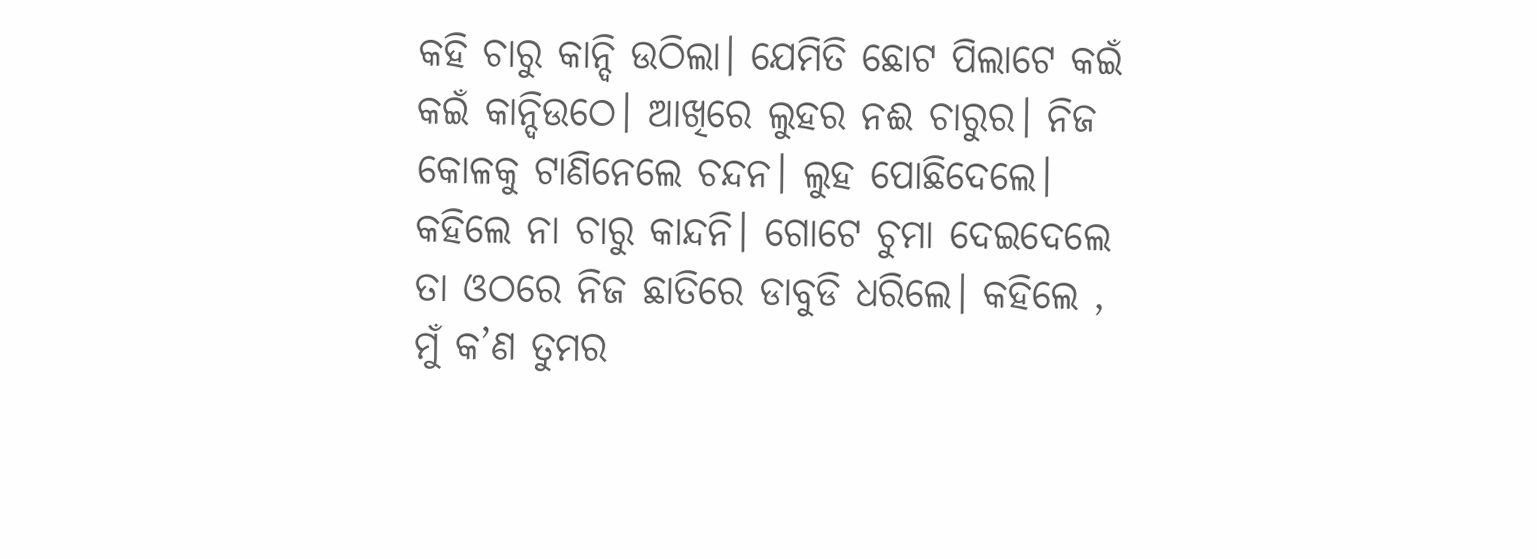କହି ଚାରୁ କାନ୍ଦି ଉଠିଲା। ଯେମିତି ଛୋଟ ପିଲାଟେ କଇଁ କଇଁ କାନ୍ଦିଉଠେ। ଆଖିରେ ଲୁହର ନଈ ଚାରୁର। ନିଜ କୋଳକୁ ଟାଣିନେଲେ ଚନ୍ଦନ। ଲୁହ ପୋଛିଦେଲେ। କହିଲେ ନା ଚାରୁ କାନ୍ଦନି। ଗୋଟେ ଚୁମା ଦେଇଦେଲେ ତା ଓଠରେ ନିଜ ଛାତିରେ ଡାବୁଡି ଧରିଲେ। କହିଲେ , ମୁଁ କ’ଣ ତୁମର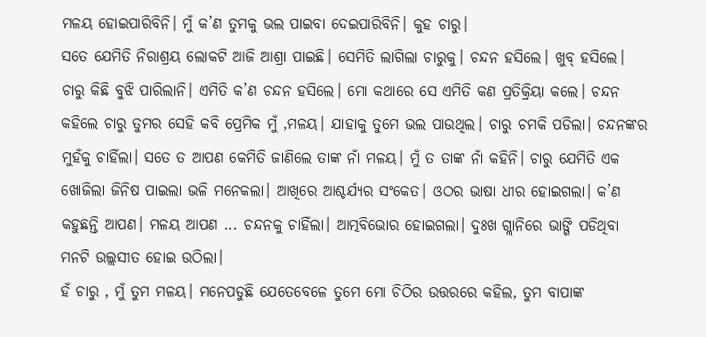ମଳୟ ହୋଇପାରିବିନି। ମୁଁ କ’ଣ ତୁମକୁ ଭଲ ପାଇବା ଦେଇପାରିବିନି। କୁହ ଚାରୁ।
ସତେ ଯେମିତି ନିରାଶ୍ରୟ ଲୋକଟି ଆଜି ଆଶ୍ରା ପାଇଛି। ସେମିତି ଲାଗିଲା ଚାରୁକୁ। ଚନ୍ଦନ ହସିଲେ। ଖୁବ୍ ହସିଲେ। ଚାରୁ କିଛି ବୁଝି ପାରିଲାନି। ଏମିତି କ’ଣ ଚନ୍ଦନ ହସିଲେ। ମୋ କଥାରେ ସେ ଏମିତି କଣ ପ୍ରତିକ୍ରିୟା କଲେ। ଚନ୍ଦନ କହିଲେ ଚାରୁ ତୁମର ସେହି କବି ପ୍ରେମିକ ମୁଁ ,ମଳୟ। ଯାହାକୁ ତୁମେ ଭଲ ପାଉଥିଲ। ଚାରୁ ଚମକି ପଡିଲା। ଚନ୍ଦନଙ୍କର ମୁହଁକୁ ଚାହିଁଲା। ସତେ ତ ଆପଣ କେମିତି ଜାଣିଲେ ତାଙ୍କ ନାଁ ମଳୟ। ମୁଁ ତ ତାଙ୍କ ନାଁ କହିନି। ଚାରୁ ଯେମିତି ଏକ ଖୋଜିଲା ଜିନିଷ ପାଇଲା ଭଳି ମନେକଲା। ଆଖିରେ ଆଶ୍ଚର୍ଯ୍ୟର ସଂକେତ। ଓଠର ଭାଷା ଧୀର ହୋଇଗଲା। କ’ଣ କହୁଛନ୍ତି ଆପଣ। ମଳୟ ଆପଣ ... ଚନ୍ଦନକୁ ଚାହିଁଲା। ଆତ୍ମବିଭୋର ହୋଇଗଲା। ଦୁଃଖ ଗ୍ଲାନିରେ ଭାଙ୍ଗି ପଡିଥିବା ମନଟି ଉଲ୍ଲସୀତ ହୋଇ ଉଠିଲା।
ହଁ ଚାରୁ , ମୁଁ ତୁମ ମଳୟ। ମନେପଡୁଛି ଯେତେବେଳେ ତୁମେ ମୋ ଚିଠିର ଉତ୍ତରରେ କହିଲ, ତୁମ ବାପାଙ୍କ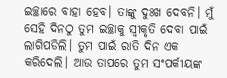ଇଚ୍ଛାରେ ବାହା ହେବ। ତାଙ୍କୁ ଦୁଃଖ ଦେବନି। ମୁଁ ସେହି ଦିନଠୁ ତୁମ ଇଚ୍ଛାକୁ ସ୍ୱୀକୃତି ଦେବା ପାଇଁ ଲାଗିପଡିଲି। ତୁମ ପାଇଁ ରାତି ଦିନ ଏକ କରିଦେଲି। ଆଉ ତାପରେ ତୁମ ସଂପର୍କୀୟଙ୍କ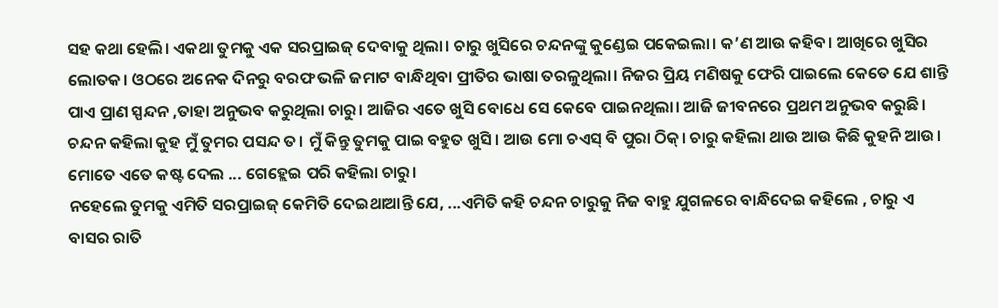ସହ କଥା ହେଲି। ଏକଥା ତୁମକୁ ଏକ ସରପ୍ରାଇଜ୍ ଦେବାକୁ ଥିଲା। ଚାରୁ ଖୁସିରେ ଚନ୍ଦନଙ୍କୁ କୁଣ୍ଡେଇ ପକେଇଲା। କ’ଣ ଆଉ କହିବ। ଆଖିରେ ଖୁସିର ଲୋତକ। ଓଠରେ ଅନେକ ଦିନରୁ ବରଫ ଭଳି ଜମାଟ ବାନ୍ଧିଥିବା ପ୍ରୀତିର ଭାଷା ତରଳୁଥିଲା। ନିଜର ପ୍ରିୟ ମଣିଷକୁ ଫେରି ପାଇଲେ କେତେ ଯେ ଶାନ୍ତି ପାଏ ପ୍ରାଣ ସ୍ପନ୍ଦନ ,ତାହା ଅନୁଭବ କରୁଥିଲା ଚାରୁ। ଆଜିର ଏତେ ଖୁସି ବୋଧେ ସେ କେବେ ପାଇନଥିଲା। ଆଜି ଜୀବନରେ ପ୍ରଥମ ଅନୁଭବ କରୁଛି।
ଚନ୍ଦନ କହିଲା କୁହ ମୁଁ ତୁମର ପସନ୍ଦ ତ। ମୁଁ କିନ୍ତୁ ତୁମକୁ ପାଇ ବହୁତ ଖୁସି। ଆଉ ମୋ ଚଏସ୍ ବି ପୁରା ଠିକ୍। ଚାରୁ କହିଲା ଥାଉ ଆଉ କିଛି କୁହନି ଆଉ। ମୋତେ ଏତେ କଷ୍ଟ ଦେଲ ... ଗେହ୍ଲେଇ ପରି କହିଲା ଚାରୁ।
ନହେଲେ ତୁମକୁ ଏମିତି ସରପ୍ରାଇଜ୍ କେମିତି ଦେଇଥାଆନ୍ତି ଯେ, ...ଏମିତି କହି ଚନ୍ଦନ ଚାରୁକୁ ନିଜ ବାହୁ ଯୁଗଳରେ ବାନ୍ଧିଦେଇ କହିଲେ , ଚାରୁ ଏ ବାସର ରାତି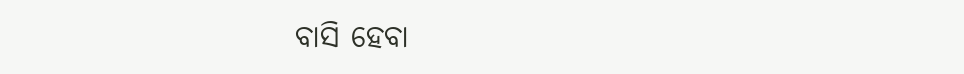ବାସି ହେବା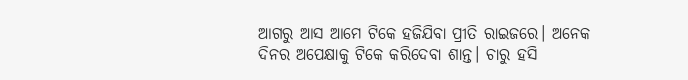ଆଗରୁ ଆସ ଆମେ ଟିକେ ହଜିଯିବା ପ୍ରୀତି ରାଇଜରେ। ଅନେକ ଦିନର ଅପେକ୍ଷାକୁ ଟିକେ କରିଦେବା ଶାନ୍ତ। ଚାରୁ ହସି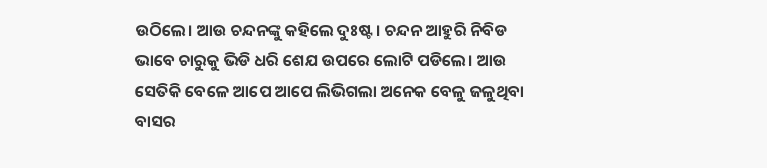ଉଠିଲେ। ଆଉ ଚନ୍ଦନଙ୍କୁ କହିଲେ ଦୁଃଷ୍ଟ। ଚନ୍ଦନ ଆହୁରି ନିବିଡ ଭାବେ ଚାରୁକୁ ଭିଡି ଧରି ଶେଯ ଉପରେ ଲୋଟି ପଡିଲେ। ଆଉ ସେତିକି ବେଳେ ଆପେ ଆପେ ଲିଭିଗଲା ଅନେକ ବେଳୁ ଜଳୁଥିବା ବାସର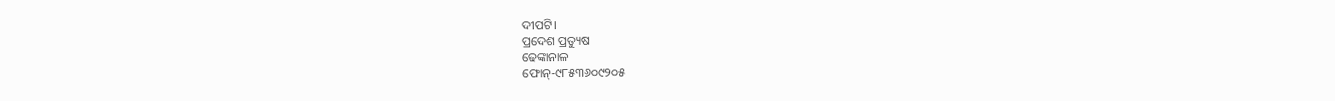ଦୀପଟି।
ପ୍ରଦେଶ ପ୍ରତ୍ୟୁଷ
ଢେଙ୍କାନାଳ
ଫୋନ୍-୯୮୫୩୬୦୯୨୦୫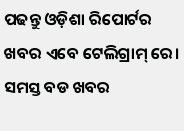ପଢନ୍ତୁ ଓଡ଼ିଶା ରିପୋର୍ଟର ଖବର ଏବେ ଟେଲିଗ୍ରାମ୍ ରେ। ସମସ୍ତ ବଡ ଖବର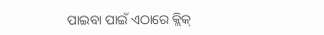ପାଇବା ପାଇଁ ଏଠାରେ କ୍ଲିକ୍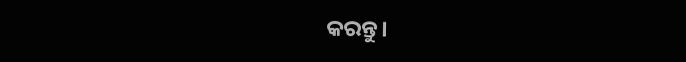କରନ୍ତୁ।